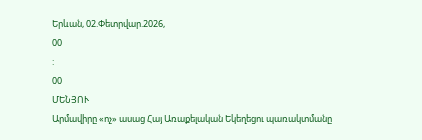Երևան, 02.Փետրվար.2026,
00
:
00
ՄԵՆՅՈՒ
Արմավիրը «ոչ» ասաց Հայ Առաքելական Եկեղեցու պառակտմանը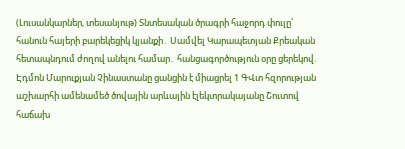(Լուսանկարներ, տեսանյութ) Տնտեսական ծրագրի հաջորդ փուլը՝ հանուն հայերի բարեկեցիկ կյանքի․ Սամվել Կարապետյան Քրեական հետապնդում ժողով անելու համար․ հանցագործություն օրը ցերեկով. Էդմոն Մարուքյան Չինաստանը ցանցին է միացրել 1 ԳՎտ հզորության աշխարհի ամենամեծ ծովային արևային էլեկտրակայանը Շուտով հաճախ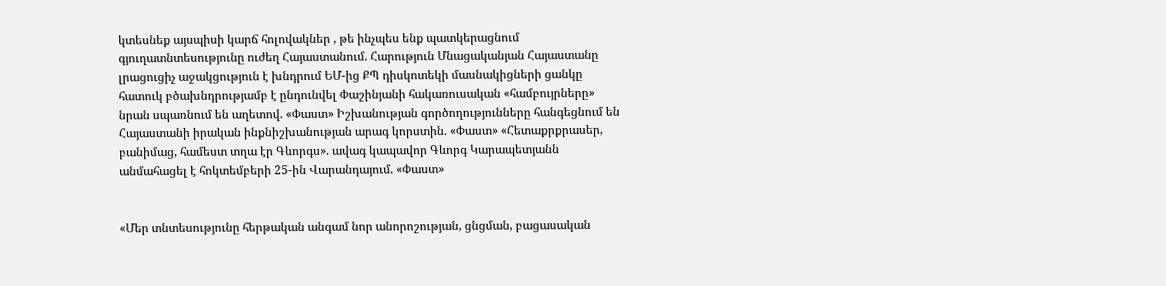կտեսնեք այսպիսի կարճ հոլովակներ , թե ինչպես ենք պատկերացնում գյուղատնտեսությունը ուժեղ Հայաստանում. Հարություն Մնացականյան Հայաստանը լրացուցիչ աջակցություն է խնդրում ԵՄ-ից ՔՊ դիսկոտեկի մասնակիցների ցանկը հատուկ բծախնդրությամբ է ընդունվել Փաշինյանի հակառուսական «համբույրները» նրան սպառնում են աղետով. «Փաստ» Իշխանության գործողությունները հանգեցնում են Հայաստանի իրական ինքնիշխանության արագ կորստին. «Փաստ» «Հետաքրքրասեր, բանիմաց, համեստ տղա էր Գևորգս». ավագ կապավոր Գևորգ Կարապետյանն անմահացել է հոկտեմբերի 25-ին Վարանդայում. «Փաստ»


«Մեր տնտեսությունը հերթական անգամ նոր անորոշության, ցնցման, բացասական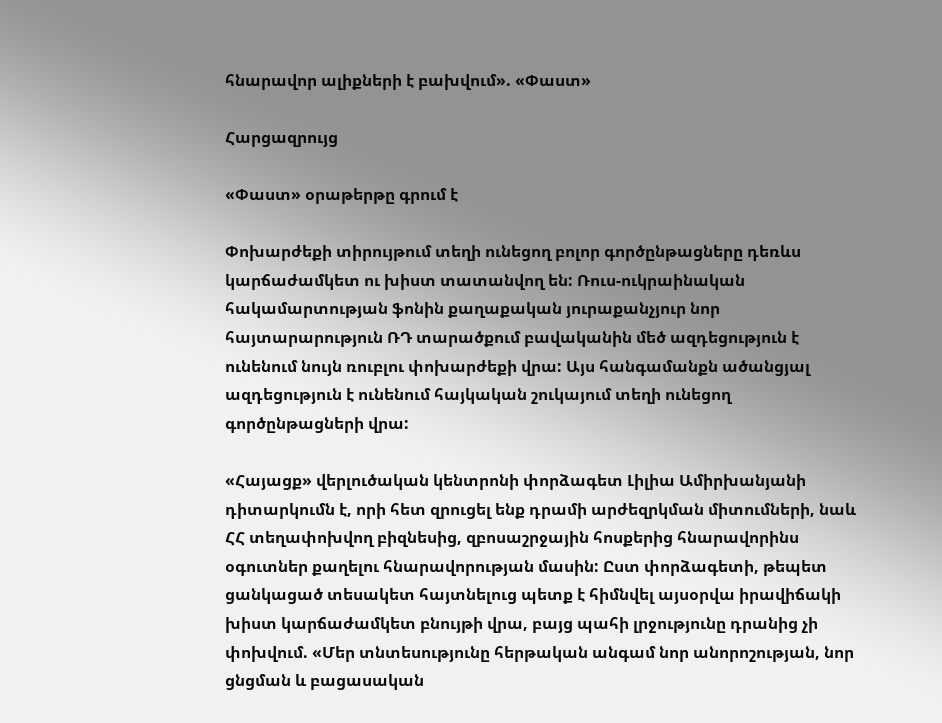հնարավոր ալիքների է բախվում». «Փաստ»

Հարցազրույց

«Փաստ» օրաթերթը գրում է

Փոխարժեքի տիրույթում տեղի ունեցող բոլոր գործընթացները դեռևս կարճաժամկետ ու խիստ տատանվող են: Ռուս-ուկրաինական հակամարտության ֆոնին քաղաքական յուրաքանչյուր նոր հայտարարություն ՌԴ տարածքում բավականին մեծ ազդեցություն է ունենում նույն ռուբլու փոխարժեքի վրա: Այս հանգամանքն ածանցյալ ազդեցություն է ունենում հայկական շուկայում տեղի ունեցող գործընթացների վրա:

«Հայացք» վերլուծական կենտրոնի փորձագետ Լիլիա Ամիրխանյանի դիտարկումն է, որի հետ զրուցել ենք դրամի արժեզրկման միտումների, նաև ՀՀ տեղափոխվող բիզնեսից, զբոսաշրջային հոսքերից հնարավորինս օգուտներ քաղելու հնարավորության մասին: Ըստ փորձագետի, թեպետ ցանկացած տեսակետ հայտնելուց պետք է հիմնվել այսօրվա իրավիճակի խիստ կարճաժամկետ բնույթի վրա, բայց պահի լրջությունը դրանից չի փոխվում. «Մեր տնտեսությունը հերթական անգամ նոր անորոշության, նոր ցնցման և բացասական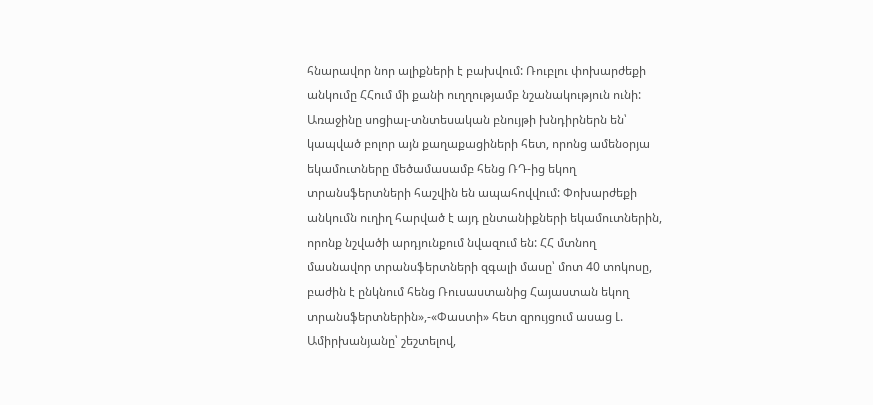հնարավոր նոր ալիքների է բախվում: Ռուբլու փոխարժեքի անկումը ՀՀում մի քանի ուղղությամբ նշանակություն ունի: Առաջինը սոցիալ-տնտեսական բնույթի խնդիրներն են՝ կապված բոլոր այն քաղաքացիների հետ, որոնց ամենօրյա եկամուտները մեծամասամբ հենց ՌԴ-ից եկող տրանսֆերտների հաշվին են ապահովվում: Փոխարժեքի անկումն ուղիղ հարված է այդ ընտանիքների եկամուտներին, որոնք նշվածի արդյունքում նվազում են: ՀՀ մտնող մասնավոր տրանսֆերտների զգալի մասը՝ մոտ 40 տոկոսը, բաժին է ընկնում հենց Ռուսաստանից Հայաստան եկող տրանսֆերտներին»,-«Փաստի» հետ զրույցում ասաց Լ. Ամիրխանյանը՝ շեշտելով,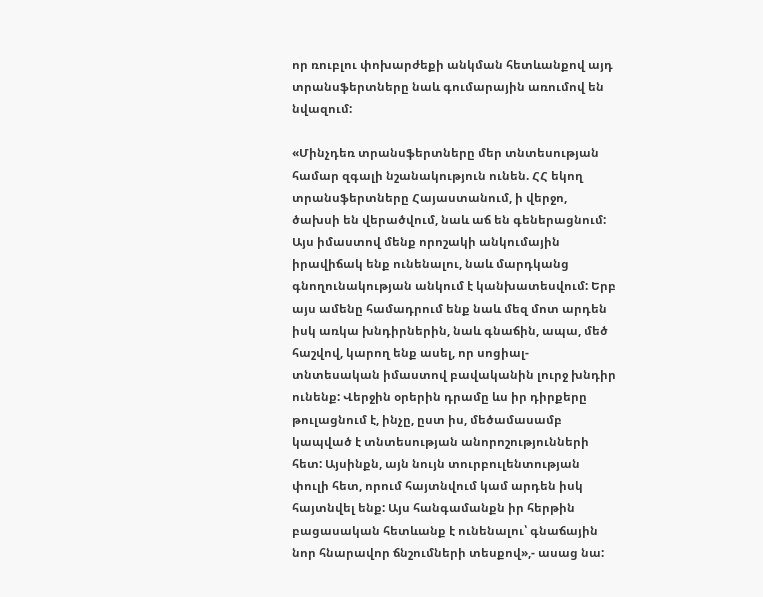որ ռուբլու փոխարժեքի անկման հետևանքով այդ տրանսֆերտները նաև գումարային առումով են նվազում:

«Մինչդեռ տրանսֆերտները մեր տնտեսության համար զգալի նշանակություն ունեն. ՀՀ եկող տրանսֆերտները Հայաստանում, ի վերջո, ծախսի են վերածվում, նաև աճ են գեներացնում: Այս իմաստով մենք որոշակի անկումային իրավիճակ ենք ունենալու, նաև մարդկանց գնողունակության անկում է կանխատեսվում: Երբ այս ամենը համադրում ենք նաև մեզ մոտ արդեն իսկ առկա խնդիրներին, նաև գնաճին, ապա, մեծ հաշվով, կարող ենք ասել, որ սոցիալ-տնտեսական իմաստով բավականին լուրջ խնդիր ունենք: Վերջին օրերին դրամը ևս իր դիրքերը թուլացնում է, ինչը, ըստ իս, մեծամասամբ կապված է տնտեսության անորոշությունների հետ: Այսինքն, այն նույն տուրբուլենտության փուլի հետ, որում հայտնվում կամ արդեն իսկ հայտնվել ենք: Այս հանգամանքն իր հերթին բացասական հետևանք է ունենալու՝ գնաճային նոր հնարավոր ճնշումների տեսքով»,- ասաց նա: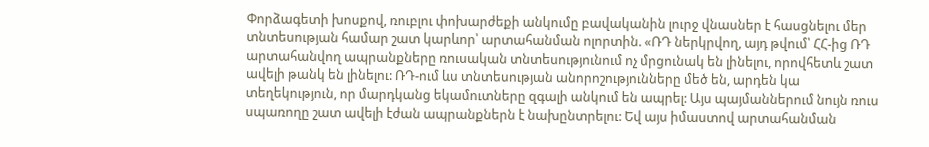Փորձագետի խոսքով, ռուբլու փոխարժեքի անկումը բավականին լուրջ վնասներ է հասցնելու մեր տնտեսության համար շատ կարևոր՝ արտահանման ոլորտին. «ՌԴ ներկրվող, այդ թվում՝ ՀՀ-ից ՌԴ արտահանվող ապրանքները ռուսական տնտեսությունում ոչ մրցունակ են լինելու, որովհետև շատ ավելի թանկ են լինելու: ՌԴ-ում ևս տնտեսության անորոշությունները մեծ են, արդեն կա տեղեկություն, որ մարդկանց եկամուտները զգալի անկում են ապրել: Այս պայմաններում նույն ռուս սպառողը շատ ավելի էժան ապրանքներն է նախընտրելու: Եվ այս իմաստով արտահանման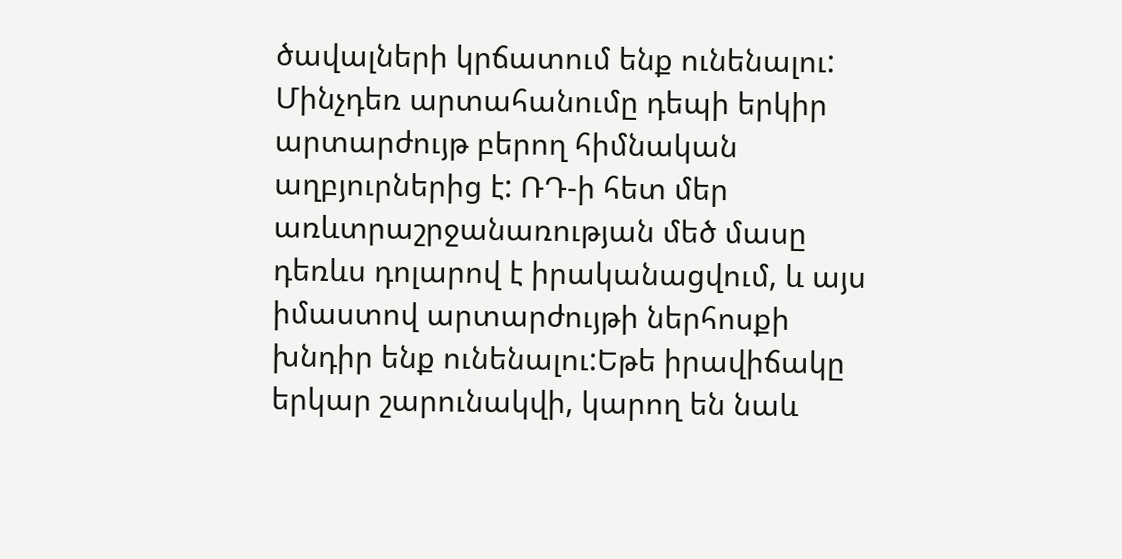ծավալների կրճատում ենք ունենալու: Մինչդեռ արտահանումը դեպի երկիր արտարժույթ բերող հիմնական աղբյուրներից է: ՌԴ-ի հետ մեր առևտրաշրջանառության մեծ մասը դեռևս դոլարով է իրականացվում, և այս իմաստով արտարժույթի ներհոսքի խնդիր ենք ունենալու:Եթե իրավիճակը երկար շարունակվի, կարող են նաև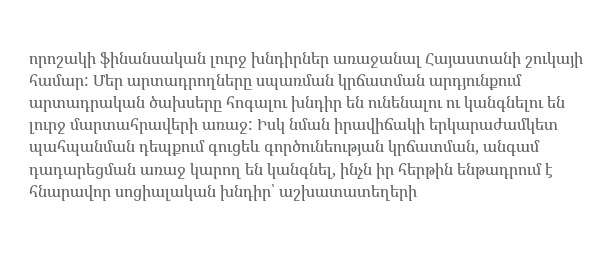որոշակի ֆինանսական լուրջ խնդիրներ առաջանալ Հայաստանի շուկայի համար: Մեր արտադրողները սպառման կրճատման արդյունքում արտադրական ծախսերը հոգալու խնդիր են ունենալու ու կանգնելու են լուրջ մարտահրավերի առաջ: Իսկ նման իրավիճակի երկարաժամկետ պահպանման դեպքում գուցեև գործունեության կրճատման, անգամ դադարեցման առաջ կարող են կանգնել, ինչն իր հերթին ենթադրում է հնարավոր սոցիալական խնդիր՝ աշխատատեղերի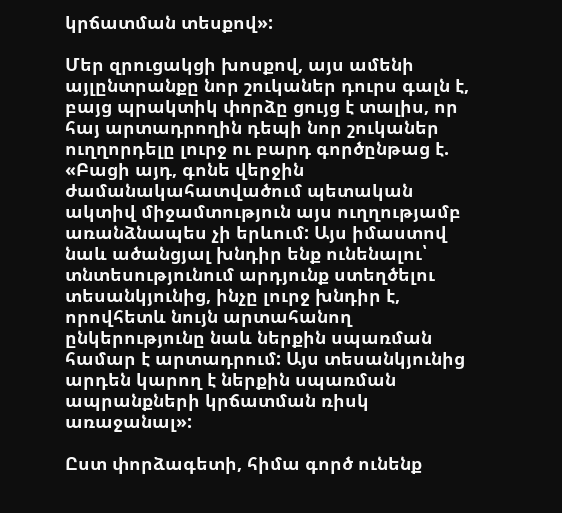կրճատման տեսքով»:

Մեր զրուցակցի խոսքով, այս ամենի այլընտրանքը նոր շուկաներ դուրս գալն է, բայց պրակտիկ փորձը ցույց է տալիս, որ հայ արտադրողին դեպի նոր շուկաներ ուղղորդելը լուրջ ու բարդ գործընթաց է. «Բացի այդ, գոնե վերջին ժամանակահատվածում պետական ակտիվ միջամտություն այս ուղղությամբ առանձնապես չի երևում: Այս իմաստով նաև ածանցյալ խնդիր ենք ունենալու՝ տնտեսությունում արդյունք ստեղծելու տեսանկյունից, ինչը լուրջ խնդիր է, որովհետև նույն արտահանող ընկերությունը նաև ներքին սպառման համար է արտադրում: Այս տեսանկյունից արդեն կարող է ներքին սպառման ապրանքների կրճատման ռիսկ առաջանալ»:

Ըստ փորձագետի, հիմա գործ ունենք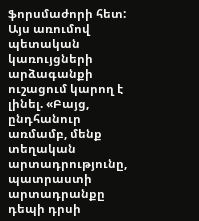ֆորսմաժորի հետ: Այս առումով պետական կառույցների արձագանքի ուշացում կարող է լինել. «Բայց, ընդհանուր առմամբ, մենք տեղական արտադրությունը, պատրաստի արտադրանքը դեպի դրսի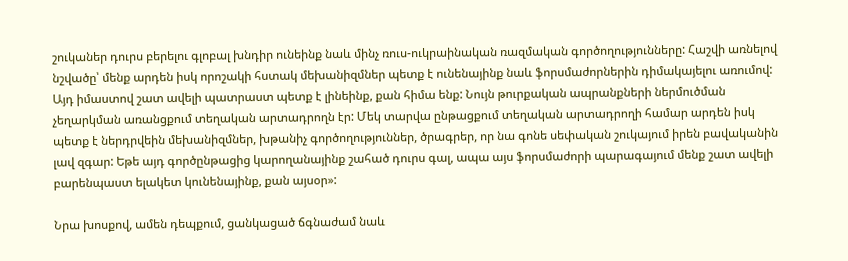շուկաներ դուրս բերելու գլոբալ խնդիր ունեինք նաև մինչ ռուս-ուկրաինական ռազմական գործողությունները: Հաշվի առնելով նշվածը՝ մենք արդեն իսկ որոշակի հստակ մեխանիզմներ պետք է ունենայինք նաև ֆորսմաժորներին դիմակայելու առումով: Այդ իմաստով շատ ավելի պատրաստ պետք է լինեինք, քան հիմա ենք: Նույն թուրքական ապրանքների ներմուծման չեղարկման առանցքում տեղական արտադրողն էր: Մեկ տարվա ընթացքում տեղական արտադրողի համար արդեն իսկ պետք է ներդրվեին մեխանիզմներ, խթանիչ գործողություններ, ծրագրեր, որ նա գոնե սեփական շուկայում իրեն բավականին լավ զգար: Եթե այդ գործընթացից կարողանայինք շահած դուրս գալ, ապա այս ֆորսմաժորի պարագայում մենք շատ ավելի բարենպաստ ելակետ կունենայինք, քան այսօր»:

Նրա խոսքով, ամեն դեպքում, ցանկացած ճգնաժամ նաև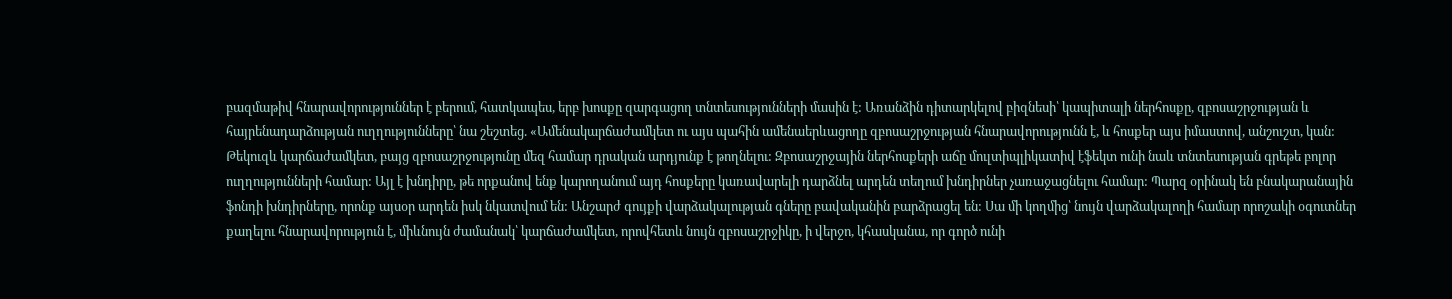բազմաթիվ հնարավորություններ է բերում, հատկապես, երբ խոսքը զարգացող տնտեսությունների մասին է: Առանձին դիտարկելով բիզնեսի՝ կապիտալի ներհոսքը, զբոսաշրջության և հայրենադարձության ուղղությունները՝ նա շեշտեց. «Ամենակարճաժամկետ ու այս պահին ամենաերևացողը զբոսաշրջության հնարավորությունն է, և հոսքեր այս իմաստով, անշուշտ, կան: Թեկուզև կարճաժամկետ, բայց զբոսաշրջությունը մեզ համար դրական արդյունք է թողնելու: Զբոսաշրջային ներհոսքերի աճը մուլտիպլիկատիվ էֆեկտ ունի նաև տնտեսության գրեթե բոլոր ուղղությունների համար: Այլ է խնդիրը, թե որքանով ենք կարողանում այդ հոսքերը կառավարելի դարձնել արդեն տեղում խնդիրներ չառաջացնելու համար: Պարզ օրինակ են բնակարանային ֆոնդի խնդիրները, որոնք այսօր արդեն իսկ նկատվում են: Անշարժ գույքի վարձակալության գները բավականին բարձրացել են: Սա մի կողմից՝ նույն վարձակալողի համար որոշակի օգուտներ քաղելու հնարավորություն է, միևնույն ժամանակ՝ կարճաժամկետ, որովհետև նույն զբոսաշրջիկը, ի վերջո, կհասկանա, որ գործ ունի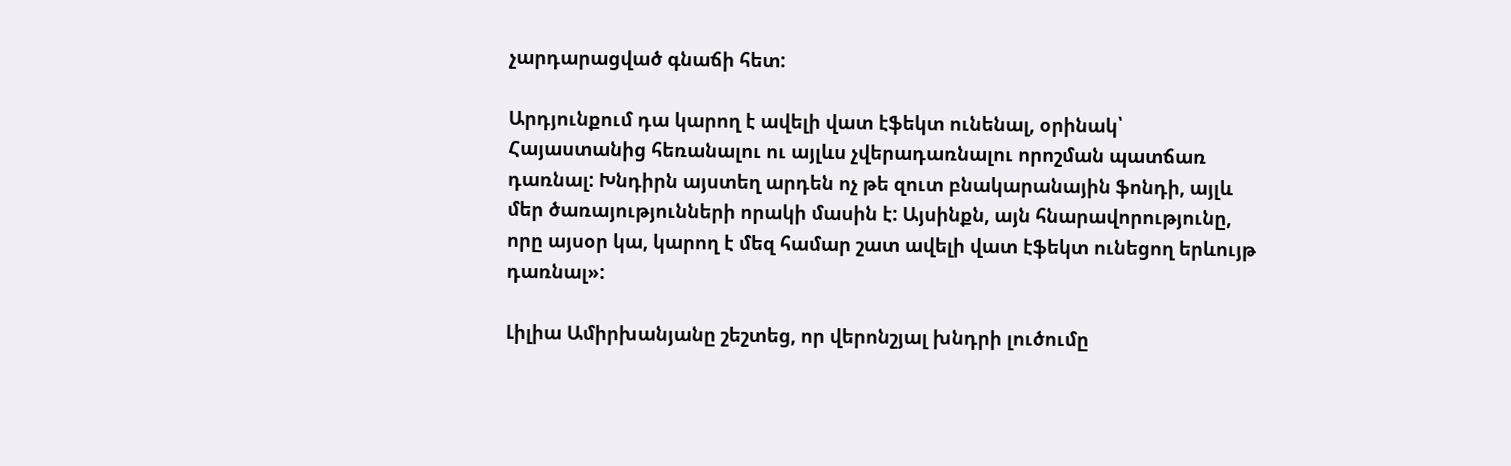չարդարացված գնաճի հետ:

Արդյունքում դա կարող է ավելի վատ էֆեկտ ունենալ, օրինակ՝ Հայաստանից հեռանալու ու այլևս չվերադառնալու որոշման պատճառ դառնալ: Խնդիրն այստեղ արդեն ոչ թե զուտ բնակարանային ֆոնդի, այլև մեր ծառայությունների որակի մասին է: Այսինքն, այն հնարավորությունը, որը այսօր կա, կարող է մեզ համար շատ ավելի վատ էֆեկտ ունեցող երևույթ դառնալ»:

Լիլիա Ամիրխանյանը շեշտեց, որ վերոնշյալ խնդրի լուծումը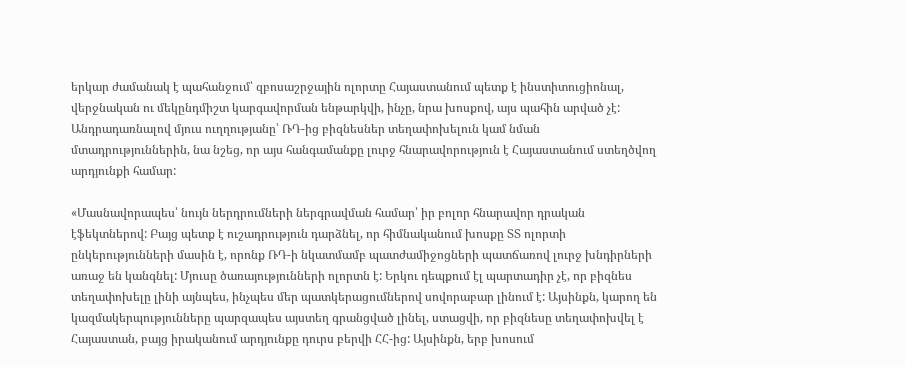երկար ժամանակ է պահանջում՝ զբոսաշրջային ոլորտը Հայաստանում պետք է ինստիտուցիոնալ, վերջնական ու մեկընդմիշտ կարգավորման ենթարկվի, ինչը, նրա խոսքով, այս պահին արված չէ: Անդրադառնալով մյուս ուղղությանը՝ ՌԴ-ից բիզնեսներ տեղափոխելուն կամ նման մտադրություններին, նա նշեց, որ այս հանգամանքը լուրջ հնարավորություն է Հայաստանում ստեղծվող արդյունքի համար:

«Մասնավորապես՝ նույն ներդրումների ներգրավման համար՝ իր բոլոր հնարավոր դրական էֆեկտներով: Բայց պետք է ուշադրություն դարձնել, որ հիմնականում խոսքը ՏՏ ոլորտի ընկերությունների մասին է, որոնք ՌԴ-ի նկատմամբ պատժամիջոցների պատճառով լուրջ խնդիրների առաջ են կանգնել: Մյուսը ծառայությունների ոլորտն է: Երկու դեպքում էլ պարտադիր չէ, որ բիզնես տեղափոխելը լինի այնպես, ինչպես մեր պատկերացումներով սովորաբար լինում է: Այսինքն, կարող են կազմակերպությունները պարզապես այստեղ գրանցված լինել, ստացվի, որ բիզնեսը տեղափոխվել է Հայաստան, բայց իրականում արդյունքը դուրս բերվի ՀՀ-ից: Այսինքն, երբ խոսում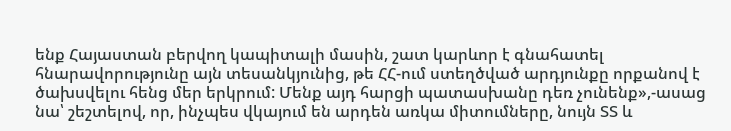ենք Հայաստան բերվող կապիտալի մասին, շատ կարևոր է գնահատել հնարավորությունը այն տեսանկյունից, թե ՀՀ-ում ստեղծված արդյունքը որքանով է ծախսվելու հենց մեր երկրում: Մենք այդ հարցի պատասխանը դեռ չունենք»,-ասաց նա՝ շեշտելով, որ, ինչպես վկայում են արդեն առկա միտումները, նույն ՏՏ և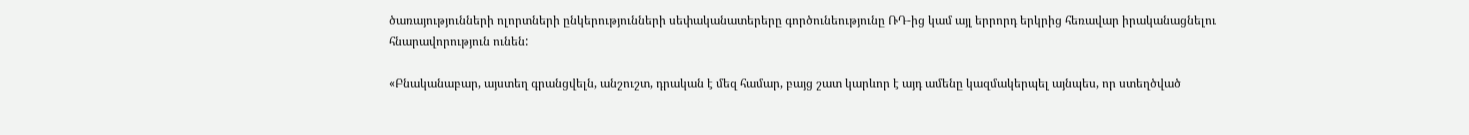ծառայությունների ոլորտների ընկերությունների սեփականատերերը գործունեությունը ՌԴ-ից կամ այլ երրորդ երկրից հեռավար իրականացնելու հնարավորություն ունեն:

«Բնականաբար, այստեղ գրանցվելն, անշուշտ, դրական է մեզ համար, բայց շատ կարևոր է այդ ամենը կազմակերպել այնպես, որ ստեղծված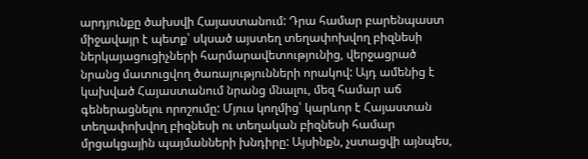արդյունքը ծախսվի Հայաստանում: Դրա համար բարենպաստ միջավայր է պետք՝ սկսած այստեղ տեղափոխվող բիզնեսի ներկայացուցիչների հարմարավետությունից, վերջացրած նրանց մատուցվող ծառայությունների որակով: Այդ ամենից է կախված Հայաստանում նրանց մնալու, մեզ համար աճ գեներացնելու որոշումը: Մյուս կողմից՝ կարևոր է Հայաստան տեղափոխվող բիզնեսի ու տեղական բիզնեսի համար մրցակցային պայմանների խնդիրը: Այսինքն, չստացվի այնպես,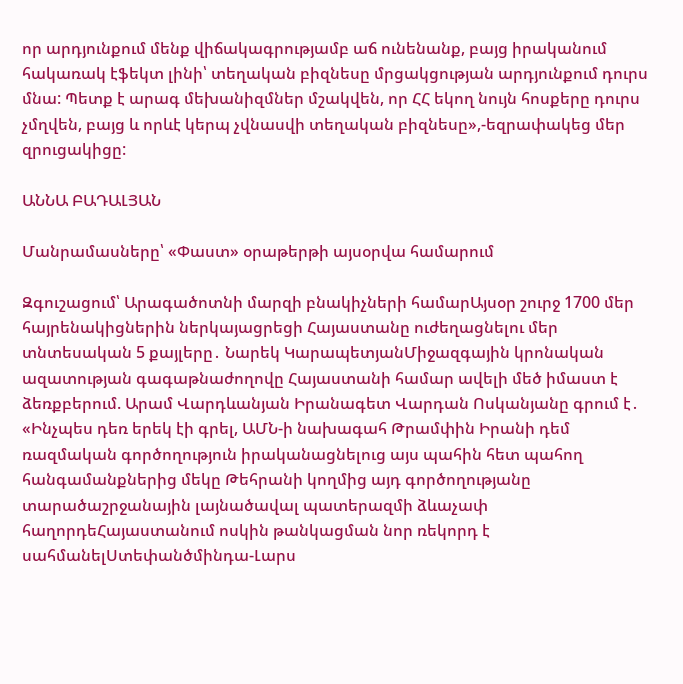որ արդյունքում մենք վիճակագրությամբ աճ ունենանք, բայց իրականում հակառակ էֆեկտ լինի՝ տեղական բիզնեսը մրցակցության արդյունքում դուրս մնա: Պետք է արագ մեխանիզմներ մշակվեն, որ ՀՀ եկող նույն հոսքերը դուրս չմղվեն, բայց և որևէ կերպ չվնասվի տեղական բիզնեսը»,-եզրափակեց մեր զրուցակիցը:

ԱՆՆԱ ԲԱԴԱԼՅԱՆ

Մանրամասները՝ «Փաստ» օրաթերթի այսօրվա համարում

Զգուշացում՝ Արագածոտնի մարզի բնակիչների համարԱյսօր շուրջ 1700 մեր հայրենակիցներին ներկայացրեցի Հայաստանը ուժեղացնելու մեր տնտեսական 5 քայլերը․ Նարեկ ԿարապետյանՄիջազգային կրոնական ազատության գագաթնաժողովը Հայաստանի համար ավելի մեծ իմաստ է ձեռքբերում. Արամ Վարդևանյան Իրանագետ Վարդան Ոսկանյանը գրում է․ «Ինչպես դեռ երեկ էի գրել, ԱՄՆ-ի նախագահ Թրամփին Իրանի դեմ ռազմական գործողություն իրականացնելուց այս պահին հետ պահող հանգամանքներից մեկը Թեհրանի կողմից այդ գործողությանը տարածաշրջանային լայնածավալ պատերազմի ձևաչափ հաղորդեՀայաստանում ոսկին թանկացման նոր ռեկորդ է սահմանելՍտեփանծմինդա-Լարս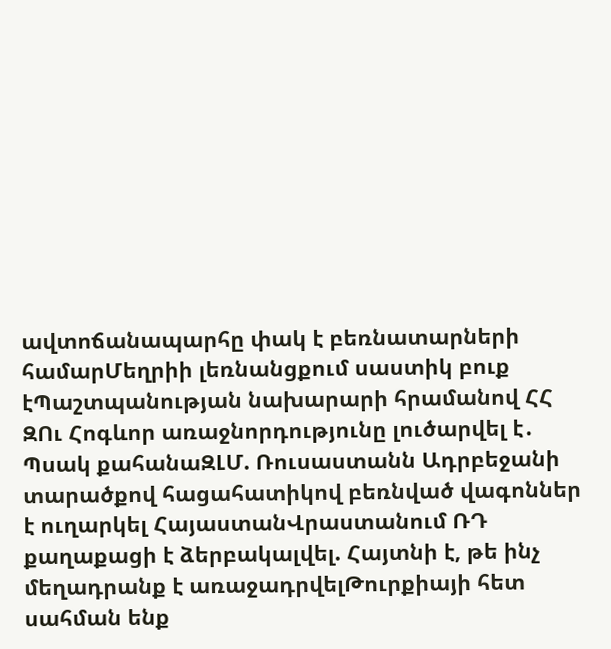ավտոճանապարհը փակ է բեռնատարների համարՄեղրիի լեռնանցքում սաստիկ բուք էՊաշտպանության նախարարի հրամանով ՀՀ ԶՈւ Հոգևոր առաջնորդությունը լուծարվել է․ Պսակ քահանաԶԼՄ. Ռուսաստանն Ադրբեջանի տարածքով հացահատիկով բեռնված վագոններ է ուղարկել ՀայաստանՎրաստանում ՌԴ քաղաքացի է ձերբակալվել. Հայտնի է, թե ինչ մեղադրանք է առաջադրվելԹուրքիայի հետ սահման ենք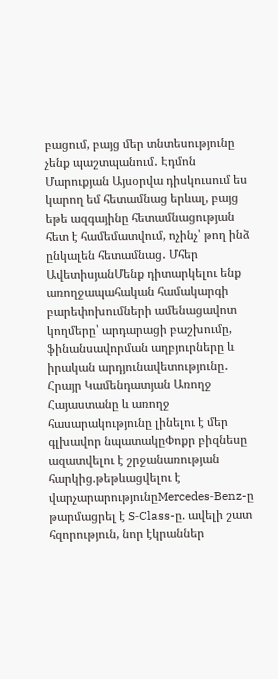բացում, բայց մեր տնտեսությունը չենք պաշտպանում․ Էդմոն Մարուքյան Այսօրվա դիսկուսում ես կարող եմ հետամնաց երևալ, բայց եթե ազգայինը հետամնացության հետ է համեմատվում, ոչինչ՝ թող ինձ ընկալեն հետամնաց․ Մհեր ԱվետիսյանՄենք դիտարկելու ենք առողջապահական համակարգի բարեփոխումների ամենացավոտ կողմերը՝ արդարացի բաշխումը, ֆինանսավորման աղբյուրները և իրական արդյունավետությունը․ Հրայր Կամենդատյան Առողջ Հայաստանը և առողջ հասարակությունը լինելու է մեր գլխավոր նպատակըՓոքր բիզնեսը ազատվելու է շրջանառության հարկից.թեթևացվելու է վարչարարությունըMercedes‑Benz-ը թարմացրել է S‑Class-ը. ավելի շատ հզորություն, նոր էկրաններ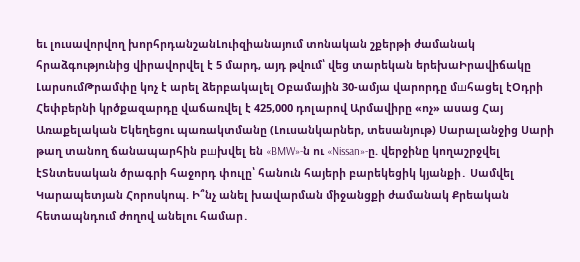եւ լուսավորվող խորհրդանշանԼուիզիանայում տոնական շքերթի ժամանակ հրաձգությունից վիրավորվել է 5 մարդ, այդ թվում՝ վեց տարեկան երեխաԻրավիճակը ԼարսումԹրամփը կոչ է արել ձերբակալել Օբամային 30-ամյա վարորդը մшհացել էՕդրի Հեփբերնի կրծքազարդը վաճառվել է 425,000 դոլարով Արմավիրը «ոչ» ասաց Հայ Առաքելական Եկեղեցու պառակտմանը (Լուսանկարներ, տեսանյութ) Սարալանջից Սարի թաղ տանող ճանապարհին բшխվել են «BMW»-ն ու «Nissan»-ը. վերջինը կողաշրջվել էՏնտեսական ծրագրի հաջորդ փուլը՝ հանուն հայերի բարեկեցիկ կյանքի․ Սամվել Կարապետյան Հորոսկոպ. Ի՞նչ անել խավարման միջանցքի ժամանակ Քրեական հետապնդում ժողով անելու համար․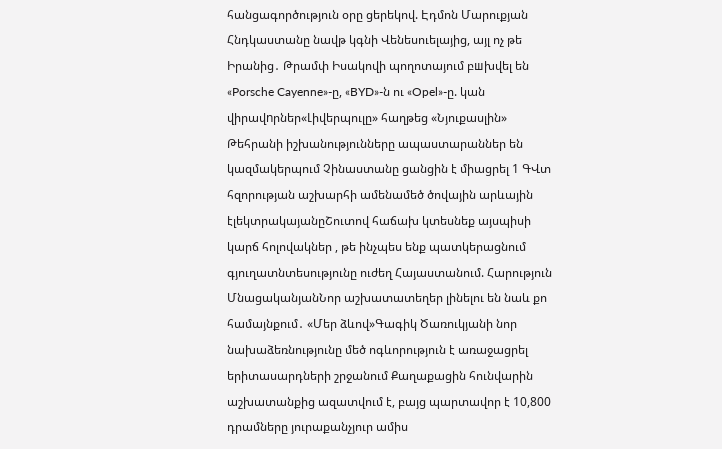հանցագործություն օրը ցերեկով. Էդմոն Մարուքյան Հնդկաստանը նավթ կգնի Վենեսուելայից, այլ ոչ թե Իրանից․ Թրամփ Իսակովի պողոտայում բшխվել են «Porsche Cayenne»-ը, «BYD»-ն ու «Opel»-ը. կան վիրավnրներ«Լիվերպուլը» հաղթեց «Նյուքասլին» Թեհրանի իշխանությունները ապաստարաններ են կազմակերպում Չինաստանը ցանցին է միացրել 1 ԳՎտ հզորության աշխարհի ամենամեծ ծովային արևային էլեկտրակայանըՇուտով հաճախ կտեսնեք այսպիսի կարճ հոլովակներ , թե ինչպես ենք պատկերացնում գյուղատնտեսությունը ուժեղ Հայաստանում. Հարություն ՄնացականյանՆոր աշխատատեղեր լինելու են նաև քո համայնքում․ «Մեր ձևով»Գագիկ Ծառուկյանի նոր նախաձեռնությունը մեծ ոգևորություն է առաջացրել երիտասարդների շրջանում Քաղաքացին հունվարին աշխատանքից ազատվում է, բայց պարտավոր է 10,800 դրամները յուրաքանչյուր ամիս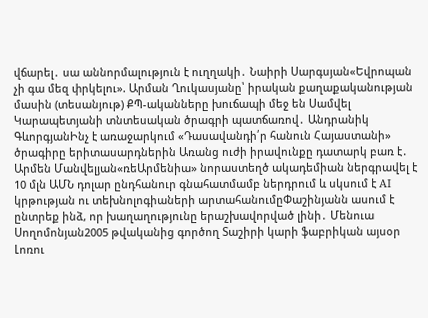վճարել․ սա աննորմալություն է ուղղակի․ Նաիրի Սարգսյան«Եվրոպան չի գա մեզ փրկելու». Արման Ղուկասյանը՝ իրական քաղաքականության մասին (տեսանյութ) ՔՊ-ականները խուճապի մեջ են Սամվել Կարապետյանի տնտեսական ծրագրի պատճառով․ Անդրանիկ ԳևորգյանԻնչ է առաջարկում «Դասավանդի՛ր հանուն Հայաստանի» ծրագիրը երիտասարդներին Առանց ուժի իրավունքը դատարկ բառ է․ Արմեն Մանվելյան«ռեԱրմենիա» նորաստեղծ ակադեմիան ներգրավել է 10 մլն ԱՄՆ դոլար ընդհանուր գնահատմամբ ներդրում և սկսում է AI կրթության ու տեխնոլոգիաների արտահանումըՓաշինյանն ասում է ընտրեք ինձ, որ խաղաղությունը երաշխավորված լինի․ Մենուա Սողոմոնյան2005 թվականից գործող Տաշիրի կարի ֆաբրիկան այսօր Լոռու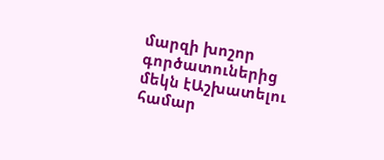մարզի խոշոր գործատուներից մեկն էԱշխատելու համար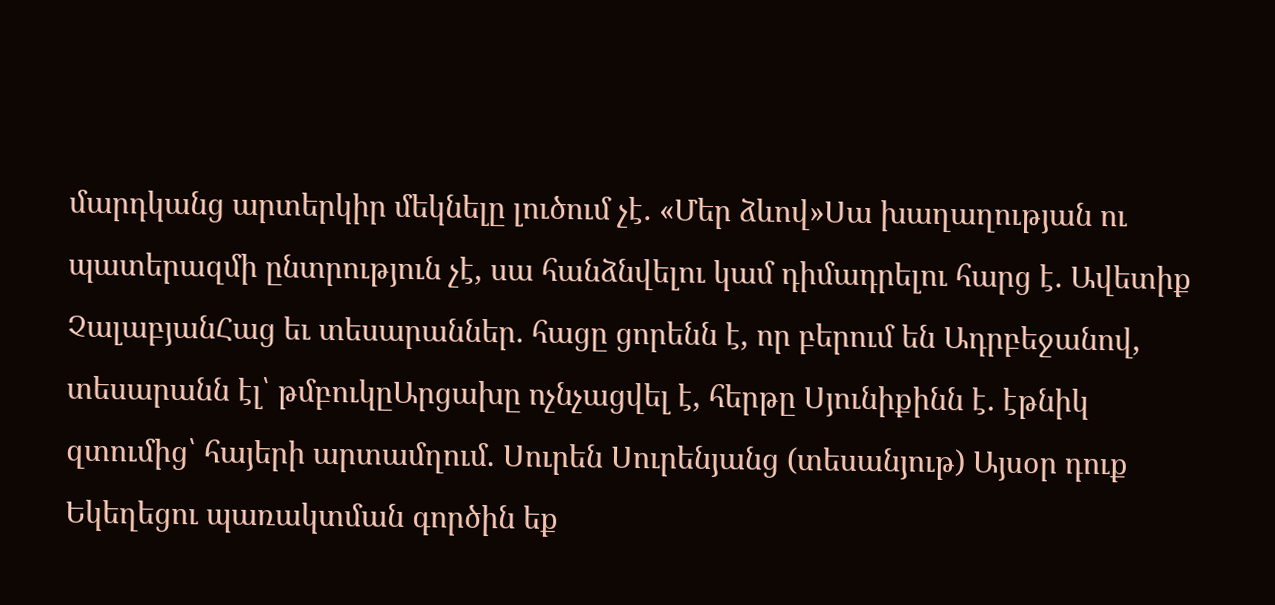մարդկանց արտերկիր մեկնելը լուծում չէ․ «Մեր ձևով»Սա խաղաղության ու պատերազմի ընտրություն չէ, սա հանձնվելու կամ դիմադրելու հարց է․ Ավետիք ՉալաբյանՀաց եւ տեսարաններ․ հացը ցորենն է, որ բերում են Ադրբեջանով, տեսարանն էլ՝ թմբուկըԱրցախը ոչնչացվել է, հերթը Սյունիքինն է․ էթնիկ զտումից՝ հայերի արտամղում. Սուրեն Սուրենյանց (տեսանյութ) Այսօր դուք Եկեղեցու պառակտման գործին եք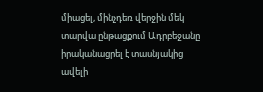միացել, մինչդեռ վերջին մեկ տարվա ընթացքում Ադրբեջանը իրականացրել է տասնյակից ավելի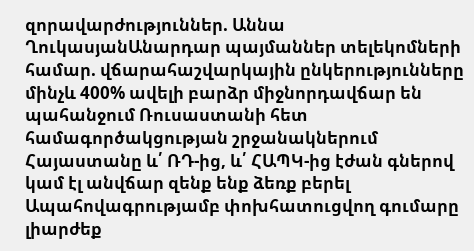զորավարժություններ. Աննա ՂուկասյանԱնարդար պայմաններ տելեկոմների համար. վճարահաշվարկային ընկերությունները մինչև 400% ավելի բարձր միջնորդավճար են պահանջում Ռուսաստանի հետ համագործակցության շրջանակներում Հայաստանը և՛ ՌԴ-ից, և՛ ՀԱՊԿ-ից էժան գներով կամ էլ անվճար զենք ենք ձեռք բերել Ապահովագրությամբ փոխհատուցվող գումարը լիարժեք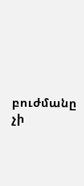բուժմանը չի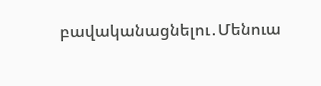բավականացնելու․Մենուա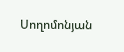Սողոմոնյան